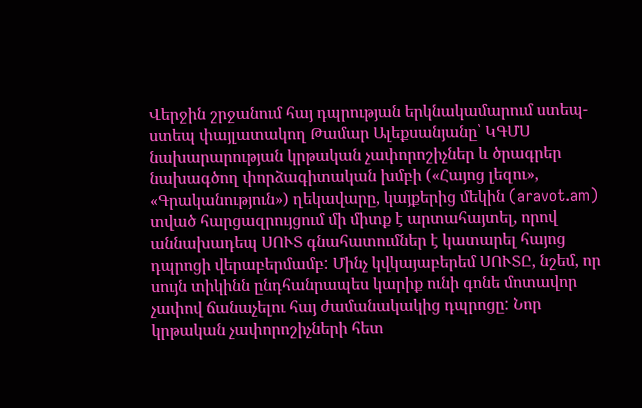Վերջին շրջանում հայ դպրության երկնակամարում ստեպ-ստեպ փայլատակող Թամար Ալեքսանյանը՝ ԿԳՄՍ նախարարության կրթական չափորոշիչներ և ծրագրեր նախագծող փորձագիտական խմբի («Հայոց լեզու», «Գրականություն») ղեկավարը, կայքերից մեկին (aravot.am) տված հարցազրույցում մի միտք է արտահայտել, որով աննախադեպ ՍՈՒՏ գնահատումներ է կատարել հայոց դպրոցի վերաբերմամբ: Մինչ կվկայաբերեմ ՍՈՒՏԸ, նշեմ, որ սույն տիկինն ընդհանրապես կարիք ունի գոնե մոտավոր չափով ճանաչելու հայ ժամանակակից դպրոցը: Նոր կրթական չափորոշիչների հետ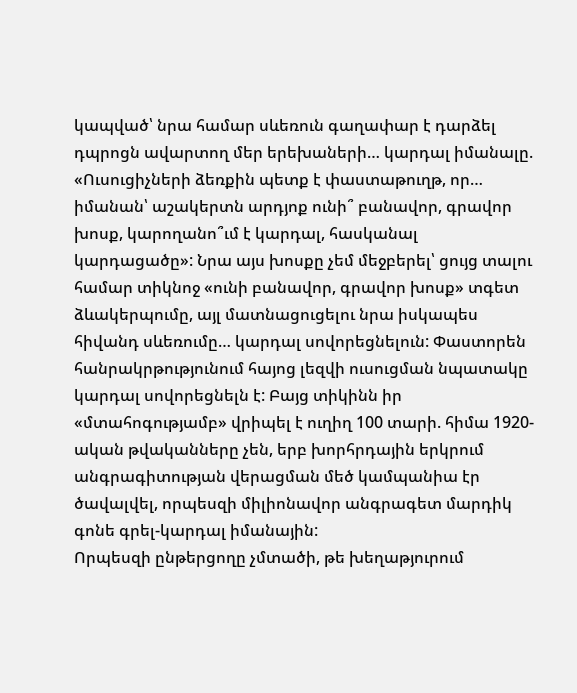կապված՝ նրա համար սևեռուն գաղափար է դարձել դպրոցն ավարտող մեր երեխաների… կարդալ իմանալը. «Ուսուցիչների ձեռքին պետք է փաստաթուղթ, որ… իմանան՝ աշակերտն արդյոք ունի՞ բանավոր, գրավոր խոսք, կարողանո՞ւմ է կարդալ, հասկանալ կարդացածը»: Նրա այս խոսքը չեմ մեջբերել՝ ցույց տալու համար տիկնոջ «ունի բանավոր, գրավոր խոսք» տգետ ձևակերպումը, այլ մատնացուցելու նրա իսկապես հիվանդ սևեռումը… կարդալ սովորեցնելուն: Փաստորեն հանրակրթությունում հայոց լեզվի ուսուցման նպատակը կարդալ սովորեցնելն է: Բայց տիկինն իր «մտահոգությամբ» վրիպել է ուղիղ 100 տարի. հիմա 1920-ական թվականները չեն, երբ խորհրդային երկրում անգրագիտության վերացման մեծ կամպանիա էր ծավալվել, որպեսզի միլիոնավոր անգրագետ մարդիկ գոնե գրել-կարդալ իմանային:
Որպեսզի ընթերցողը չմտածի, թե խեղաթյուրում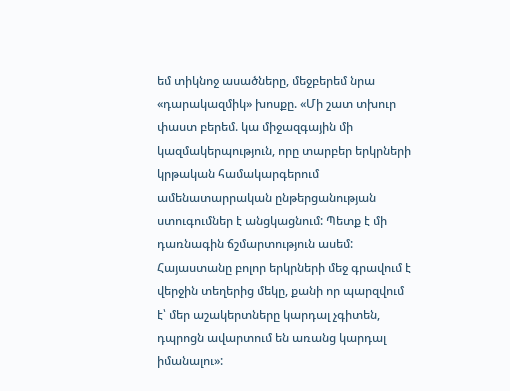եմ տիկնոջ ասածները, մեջբերեմ նրա «դարակազմիկ» խոսքը. «Մի շատ տխուր փաստ բերեմ. կա միջազգային մի կազմակերպություն, որը տարբեր երկրների կրթական համակարգերում ամենատարրական ընթերցանության ստուգումներ է անցկացնում: Պետք է մի դառնագին ճշմարտություն ասեմ: Հայաստանը բոլոր երկրների մեջ գրավում է վերջին տեղերից մեկը, քանի որ պարզվում է՝ մեր աշակերտները կարդալ չգիտեն, դպրոցն ավարտում են առանց կարդալ իմանալու»: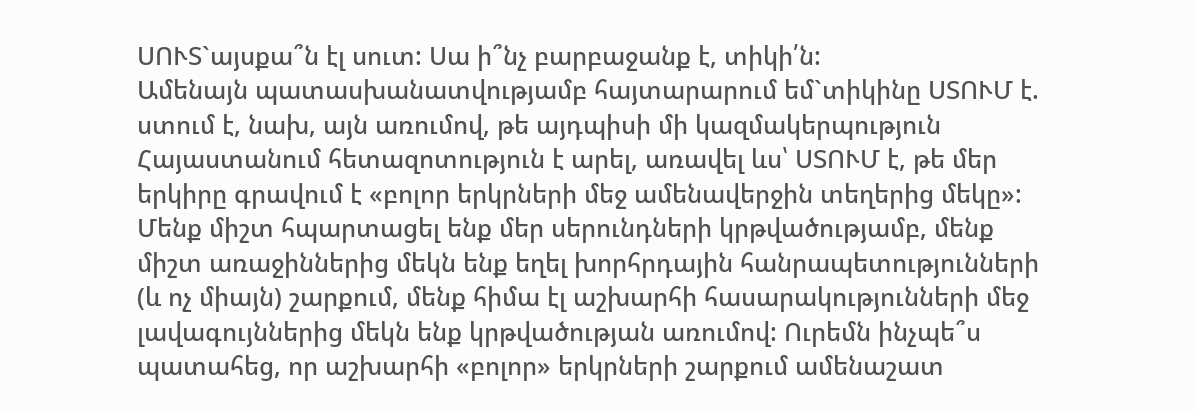ՍՈՒՏ`այսքա՞ն էլ սուտ: Սա ի՞նչ բարբաջանք է, տիկի՛ն:
Ամենայն պատասխանատվությամբ հայտարարում եմ`տիկինը ՍՏՈՒՄ է. ստում է, նախ, այն առումով, թե այդպիսի մի կազմակերպություն Հայաստանում հետազոտություն է արել, առավել ևս՝ ՍՏՈՒՄ է, թե մեր երկիրը գրավում է «բոլոր երկրների մեջ ամենավերջին տեղերից մեկը»:
Մենք միշտ հպարտացել ենք մեր սերունդների կրթվածությամբ, մենք միշտ առաջիններից մեկն ենք եղել խորհրդային հանրապետությունների (և ոչ միայն) շարքում, մենք հիմա էլ աշխարհի հասարակությունների մեջ լավագույններից մեկն ենք կրթվածության առումով: Ուրեմն ինչպե՞ս պատահեց, որ աշխարհի «բոլոր» երկրների շարքում ամենաշատ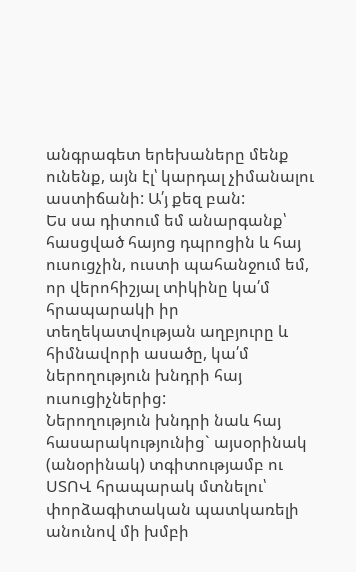անգրագետ երեխաները մենք ունենք, այն էլ՝ կարդալ չիմանալու աստիճանի: Ա՛յ քեզ բան:
Ես սա դիտում եմ անարգանք՝ հասցված հայոց դպրոցին և հայ ուսուցչին, ուստի պահանջում եմ, որ վերոհիշյալ տիկինը կա՛մ հրապարակի իր տեղեկատվության աղբյուրը և հիմնավորի ասածը, կա՛մ ներողություն խնդրի հայ ուսուցիչներից:
Ներողություն խնդրի նաև հայ հասարակությունից` այսօրինակ (անօրինակ) տգիտությամբ ու ՍՏՈՎ հրապարակ մտնելու՝ փորձագիտական պատկառելի անունով մի խմբի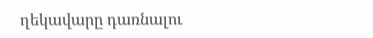ղեկավարը դառնալու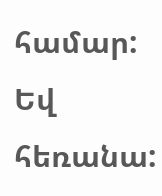համար:
Եվ հեռանա: